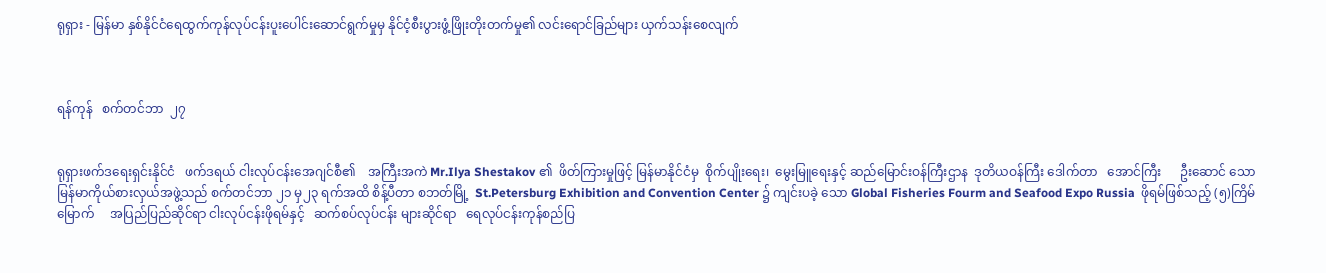ရုရှား - မြန်မာ နှစ်နိုင်ငံရေထွက်ကုန်လုပ်ငန်းပူးပေါင်းဆောင်ရွက်မှုမှ နိုင်ငံ့စီးပွားဖွံ့ဖြိုးတိုးတက်မှု၏ လင်းရောင်ခြည်များ ယှက်သန်းစေလျက်



ရန်ကုန်   စက်တင်ဘာ  ၂၇


ရုရှားဖက်ဒရေးရှင်းနိုင်ငံ   ဖက်ဒရယ် ငါးလုပ်ငန်းအေဂျင်စီ၏    အကြီးအကဲ Mr.Ilya Shestakov ၏  ဖိတ်ကြားမှုဖြင့် မြန်မာနိုင်ငံမှ  စိုက်ပျိုးရေး၊  မွေးမြူရေးနှင့် ဆည်မြောင်းဝန်ကြီးဌာန  ဒုတိယဝန်ကြီး ဒေါက်တာ   အောင်ကြီး      ဦးဆောင် သော    မြန်မာကိုယ်စားလှယ်အဖွဲ့သည် စက်တင်ဘာ ၂၁ မှ၂၃ ရက်အထိ စိန့်ပီတာ စဘတ်မြို့  St.Petersburg Exhibition and Convention Center ၌ ကျင်းပခဲ့ သော Global Fisheries Fourm and Seafood Expo Russia  ဖိုရမ်ဖြစ်သည့် (၅)ကြိမ်မြောက်     အပြည်ပြည်ဆိုင်ရာ ငါးလုပ်ငန်းဖိုရမ်နှင့်   ဆက်စပ်လုပ်ငန်း များဆိုင်ရာ   ရေလုပ်ငန်းကုန်စည်ပြ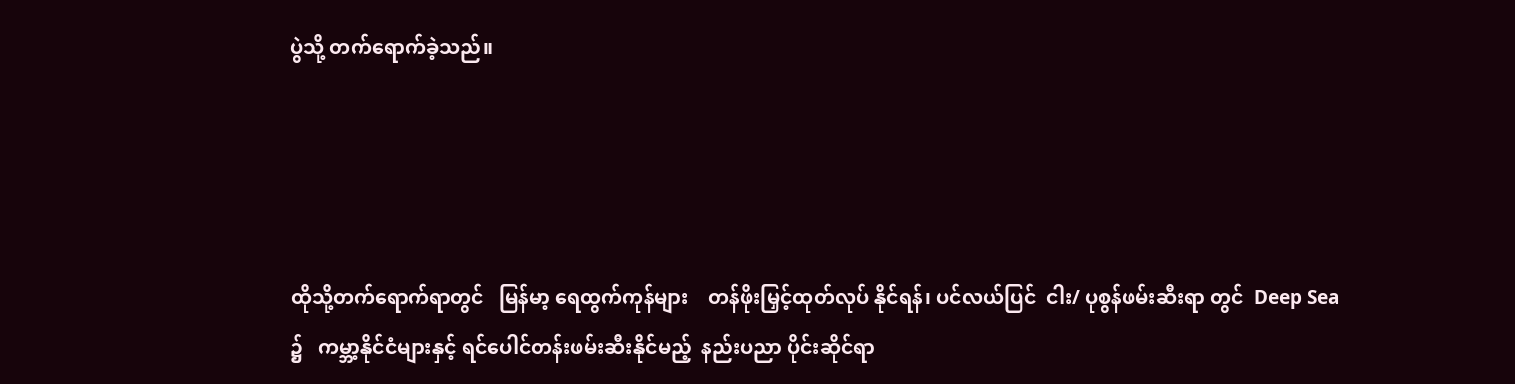ပွဲသို့ တက်ရောက်ခဲ့သည်။




ထိုသို့တက်ရောက်ရာတွင်   မြန်မာ့ ရေထွက်ကုန်များ    တန်ဖိုးမြှင့်ထုတ်လုပ် နိုင်ရန်၊ ပင်လယ်ပြင်  ငါး/ ပုစွန်ဖမ်းဆီးရာ တွင်  Deep Sea ၌   ကမ္ဘာ့နိုင်ငံများနှင့် ရင်ပေါင်တန်းဖမ်းဆီးနိုင်မည့်  နည်းပညာ ပိုင်းဆိုင်ရာ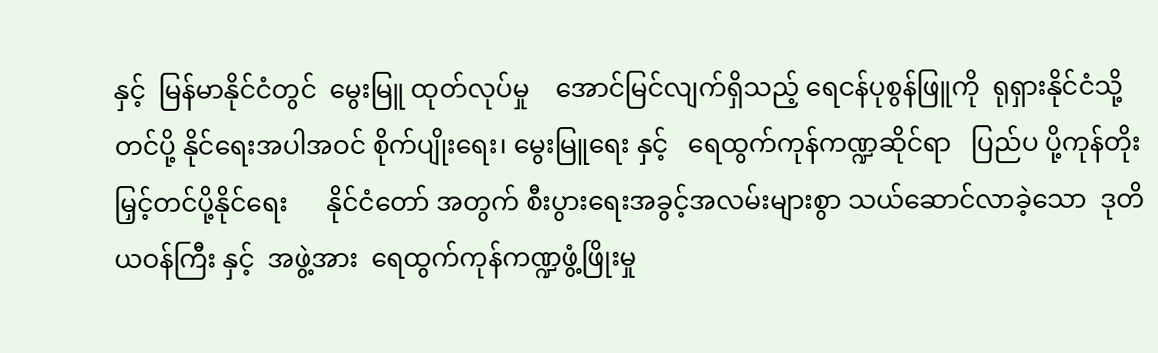နှင့်  မြန်မာနိုင်ငံတွင်  မွေးမြူ ထုတ်လုပ်မှု    အောင်မြင်လျက်ရှိသည့် ရေငန်ပုစွန်ဖြူကို  ရုရှားနိုင်ငံသို့  တင်ပို့ နိုင်ရေးအပါအဝင် စိုက်ပျိုးရေး၊ မွေးမြူရေး နှင့်   ရေထွက်ကုန်ကဏ္ဍဆိုင်ရာ   ပြည်ပ ပို့ကုန်တိုးမြှင့်တင်ပို့နိုင်ရေး      နိုင်ငံတော် အတွက် စီးပွားရေးအခွင့်အလမ်းများစွာ သယ်ဆောင်လာခဲ့သော  ဒုတိယဝန်ကြီး နှင့်  အဖွဲ့အား  ရေထွက်ကုန်ကဏ္ဍဖွံ့ဖြိုးမှု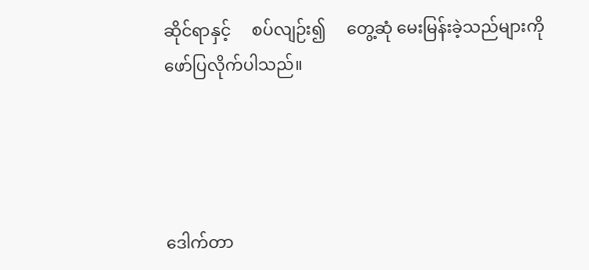ဆိုင်ရာနှင့်     စပ်လျဉ်း၍     တွေ့ဆုံ မေးမြန်းခဲ့သည်များကို   ဖော်ပြလိုက်ပါသည်။




ဒေါက်တာ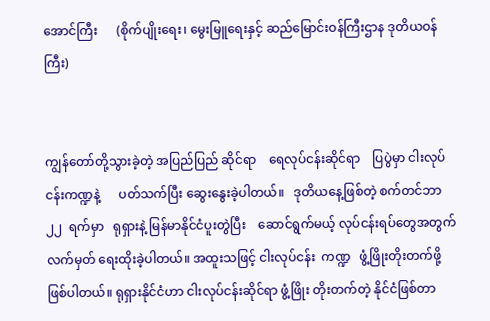အောင်ကြီး      (စိုက်ပျိုးရေး၊ မွေးမြူရေးနှင့် ဆည်မြောင်းဝန်ကြီးဌာန ဒုတိယဝန်ကြီး)


ကျွန်တော်တို့သွားခဲ့တဲ့ အပြည်ပြည် ဆိုင်ရာ    ရေလုပ်ငန်းဆိုင်ရာ    ပြပွဲမှာ ငါးလုပ်ငန်းကဏ္ဍနဲ့      ပတ်သက်ပြီး ဆွေးနွေးခဲ့ပါတယ်။   ဒုတိယနေ့ဖြစ်တဲ့ စက်တင်ဘာ   ၂၂  ရက်မှာ   ရုရှားနဲ့ မြန်မာနိုင်ငံပူးတွဲပြီး    ဆောင်ရွက်မယ့် လုပ်ငန်းရပ်တွေအတွက်      လက်မှတ် ရေးထိုးခဲ့ပါတယ်။ အထူးသဖြင့် ငါးလုပ်ငန်း  ကဏ္ဍ   ဖွံ့ဖြိုးတိုးတက်ဖို့ဖြစ်ပါတယ်။ ရုရှားနိုင်ငံဟာ ငါးလုပ်ငန်းဆိုင်ရာ ဖွံ့ဖြိုး တိုးတက်တဲ့ နိုင်ငံဖြစ်တာ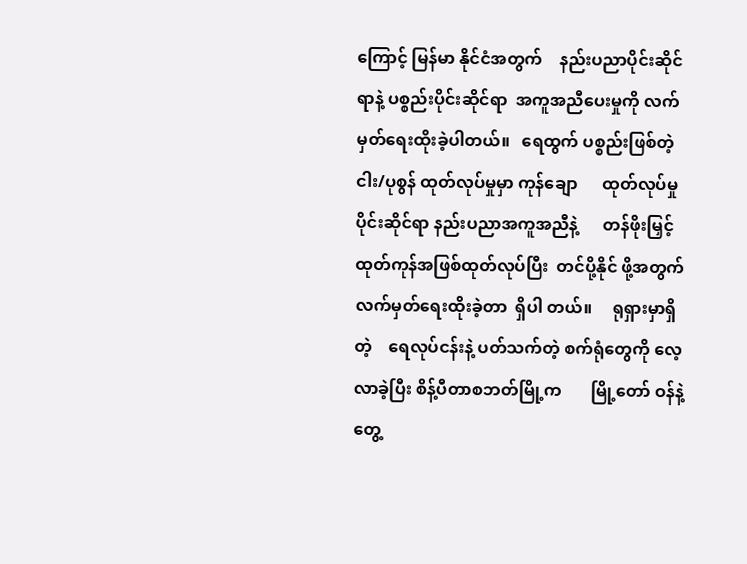ကြောင့် မြန်မာ နိုင်ငံအတွက်    နည်းပညာပိုင်းဆိုင်ရာနဲ့ ပစ္စည်းပိုင်းဆိုင်ရာ  အကူအညီပေးမှုကို လက်မှတ်ရေးထိုးခဲ့ပါတယ်။   ရေထွက် ပစ္စည်းဖြစ်တဲ့  ငါး/ပုစွန် ထုတ်လုပ်မှုမှာ ကုန်ချော      ထုတ်လုပ်မှုပိုင်းဆိုင်ရာ နည်းပညာအကူအညီနဲ့      တန်ဖိုးမြှင့် ထုတ်ကုန်အဖြစ်ထုတ်လုပ်ပြီး  တင်ပို့နိုင် ဖို့အတွက် လက်မှတ်ရေးထိုးခဲ့တာ  ရှိပါ တယ်။     ရုရှားမှာရှိတဲ့    ရေလုပ်ငန်းနဲ့ ပတ်သက်တဲ့ စက်ရုံတွေကို လေ့လာခဲ့ပြီး စိန့်ပီတာစဘတ်မြို့က       မြို့တော် ဝန်နဲ့    တွေ့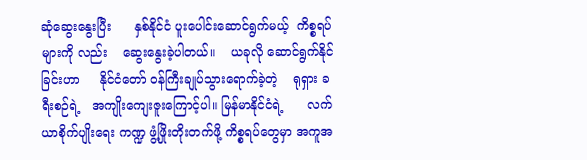ဆုံဆွေးနွေးပြီး      နှစ်နိုင်ငံ ပူးပေါင်းဆောင်ရွက်မယ့်  ကိစ္စရပ်များကို လည်း    ဆွေးနွေးခဲ့ပါတယ်။    ယခုလို ဆောင်ရွက်နိုင်ခြင်းဟာ     နိုင်ငံတော် ဝန်ကြီးချုပ်သွားရောက်ခဲ့တဲ့    ရုရှား ခရီးစဉ်ရဲ့   အကျိုးကျေးဇူးကြောင့်ပါ။ မြန်မာနိုင်ငံရဲ့      လက်ယာစိုက်ပျိုးရေး ကဏ္ဍ ဖွံ့ဖြိုးတိုးတက်ဖို့ ကိစ္စရပ်တွေမှာ အကူအ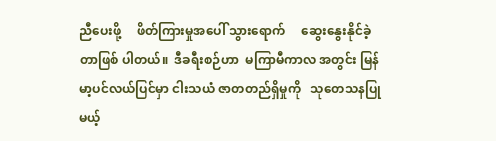ညီပေးဖို့     ဖိတ်ကြားမှုအပေါ် သွားရောက်     ဆွေးနွေးနိုင်ခဲ့တာဖြစ် ပါတယ်။  ဒီခရီးစဉ်ဟာ  မကြာမီကာလ အတွင်း မြန်မာ့ပင်လယ်ပြင်မှာ ငါးသယံ ဇာတတည်ရှိမှုကို   သုတေသနပြုမယ့်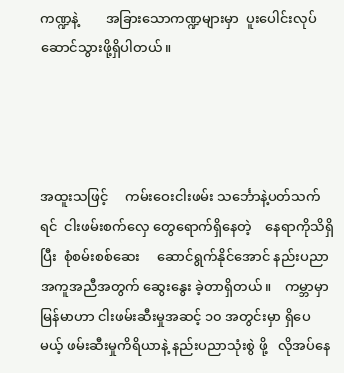ကဏ္ဍနဲ့        အခြားသောကဏ္ဍများမှာ  ပူးပေါင်းလုပ်ဆောင်သွားဖို့ရှိပါတယ်။




အထူးသဖြင့်     ကမ်းဝေးငါးဖမ်း သင်္ဘောနဲ့ပတ်သက်ရင်  ငါးဖမ်းစက်လှေ တွေရောက်ရှိနေတဲ့    နေရာကိုသိရှိပြီး  စုံစမ်းစစ်ဆေး     ဆောင်ရွက်နိုင်အောင် နည်းပညာအကူအညီအတွက် ဆွေးနွေး ခဲ့တာရှိတယ်။    ကမ္ဘာမှာ    မြန်မာဟာ ငါးဖမ်းဆီးမှုအဆင့် ၁၀ အတွင်းမှာ ရှိပေ မယ့် ဖမ်းဆီးမှုကိရိယာနဲ့ နည်းပညာသုံးစွဲ ဖို့   လိုအပ်နေ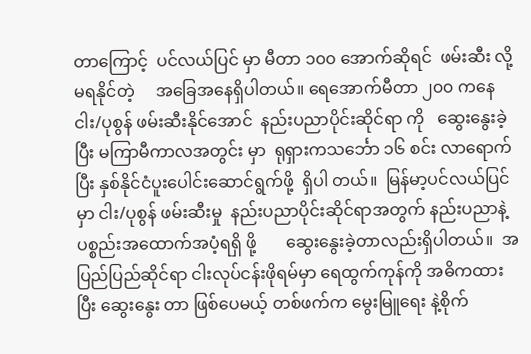တာကြောင့်  ပင်လယ်ပြင် မှာ မီတာ ၁၀၀ အောက်ဆိုရင်  ဖမ်းဆီး လို့မရနိုင်တဲ့     အခြေအနေရှိပါတယ်။ ရေအောက်မီတာ ၂၀၀ ကနေ ငါး/ပုစွန် ဖမ်းဆီးနိုင်အောင်  နည်းပညာပိုင်းဆိုင်ရာ ကို   ဆွေးနွေးခဲ့ပြီး မကြာမီကာလအတွင်း မှာ  ရုရှားကသင်္ဘော ၁၆ စင်း လာရောက် ပြီး နှစ်နိုင်ငံပူးပေါင်းဆောင်ရွက်ဖို့  ရှိပါ တယ်။  မြန်မာ့ပင်လယ်ပြင်မှာ ငါး/ပုစွန် ဖမ်းဆီးမှု  နည်းပညာပိုင်းဆိုင်ရာအတွက် နည်းပညာနဲ့ ပစ္စည်းအထောက်အပံ့ရရှိ ဖို့       ဆွေးနွေးခဲ့တာလည်းရှိပါတယ်။  အပြည်ပြည်ဆိုင်ရာ ငါးလုပ်ငန်းဖိုရမ်မှာ ရေထွက်ကုန်ကို အဓိကထားပြီး ဆွေးနွေး တာ ဖြစ်ပေမယ့် တစ်ဖက်က မွေးမြူရေး နဲ့စိုက်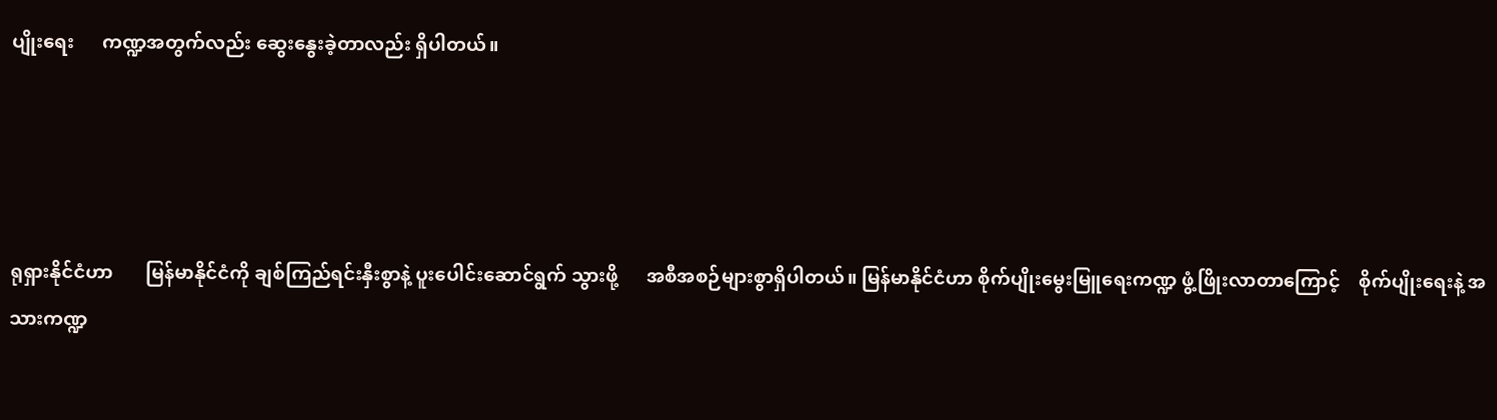ပျိုးရေး      ကဏ္ဍအတွက်လည်း ဆွေးနွေးခဲ့တာလည်း ရှိပါတယ်။




ရုရှားနိုင်ငံဟာ       မြန်မာနိုင်ငံကို ချစ်ကြည်ရင်းနှီးစွာနဲ့ ပူးပေါင်းဆောင်ရွက် သွားဖို့      အစီအစဉ်များစွာရှိပါတယ်။ မြန်မာနိုင်ငံဟာ စိုက်ပျိုးမွေးမြူရေးကဏ္ဍ ဖွံ့ဖြိုးလာတာကြောင့်    စိုက်ပျိုးရေးနဲ့ အသားကဏ္ဍ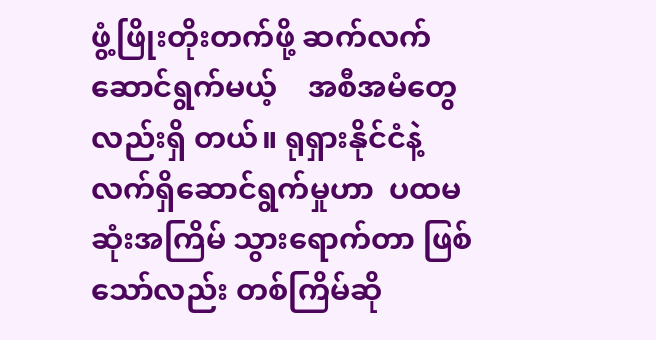ဖွံ့ဖြိုးတိုးတက်ဖို့ ဆက်လက် ဆောင်ရွက်မယ့်    အစီအမံတွေလည်းရှိ တယ်။ ရုရှားနိုင်ငံနဲ့လက်ရှိဆောင်ရွက်မှုဟာ  ပထမဆုံးအကြိမ် သွားရောက်တာ ဖြစ်သော်လည်း တစ်ကြိမ်ဆို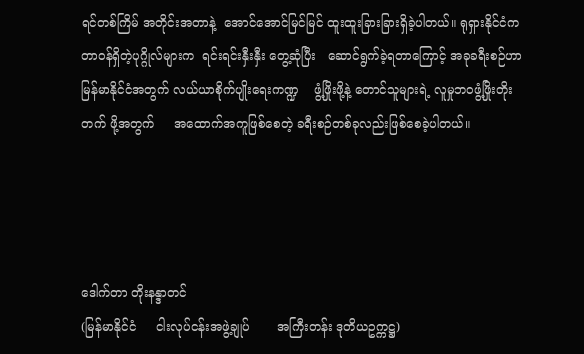ရင်တစ်ကြိမ် အတိုင်းအတာနဲ့  အောင်အောင်မြင်မြင် ထူးထူးခြားခြားရှိခဲ့ပါတယ်။ ရုရှားနိုင်ငံက တာဝန်ရှိတဲ့ပုဂ္ဂိုလ်များက  ရင်းရင်းနှီးနှီး တွေ့ဆုံပြီး   ဆောင်ရွက်ခဲ့ရတာကြောင့် အခုခရီးစဉ်ဟာ      မြန်မာနိုင်ငံအတွက် လယ်ယာစိုက်ပျိုးရေးကဏ္ဍ    ဖွံ့ဖြိုးဖို့နဲ့ တောင်သူများရဲ့ လူမှုဘဝဖွံ့ဖြိုးတိုးတက် ဖို့အတွက်     အထောက်အကူဖြစ်စေတဲ့ ခရီးစဉ်တစ်ခုလည်းဖြစ်စေခဲ့ပါတယ်။




ဒေါက်တာ တိုးနန္ဒာတင်
(မြန်မာနိုင်ငံ     ငါးလုပ်ငန်းအဖွဲ့ချုပ်       အကြီးတန်း ဒုတိယဥက္ကဋ္ဌ)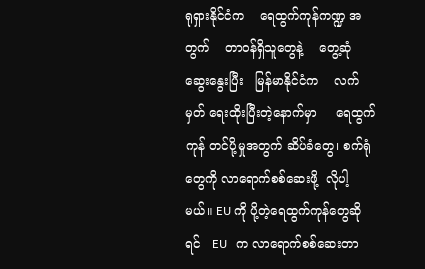ရုရှားနိုင်ငံက    ရေထွက်ကုန်ကဏ္ဍ အတွက်    တာဝန်ရှိသူတွေနဲ့    တွေ့ဆုံ ဆွေးနွေးပြီး   မြန်မာနိုင်ငံက    လက်မှတ် ရေးထိုးပြီးတဲ့နောက်မှာ     ရေထွက်ကုန် တင်ပို့မှုအတွက် ဆိပ်ခံတွေ၊ စက်ရုံတွေကို လာရောက်စစ်ဆေးဖို့  လိုပါ့မယ်။ EU ကို ပို့တဲ့ရေထွက်ကုန်တွေဆိုရင်   EU   က လာရောက်စစ်ဆေးတာ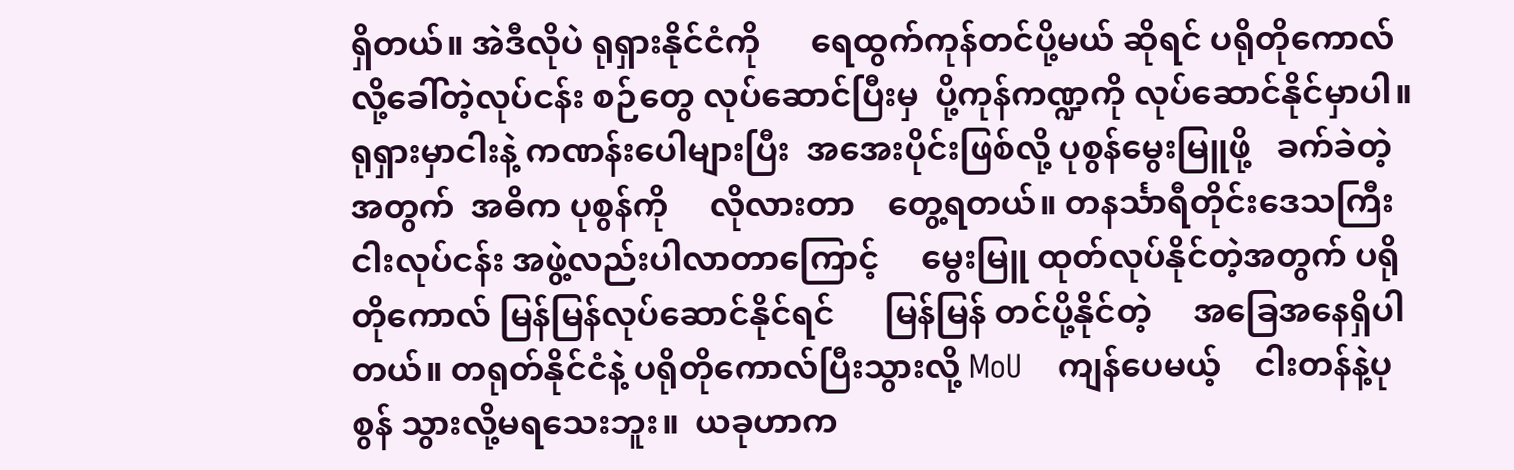ရှိတယ်။ အဲဒီလိုပဲ ရုရှားနိုင်ငံကို      ရေထွက်ကုန်တင်ပို့မယ် ဆိုရင် ပရိုတိုကောလ်လို့ခေါ်တဲ့လုပ်ငန်း စဉ်တွေ လုပ်ဆောင်ပြီးမှ  ပို့ကုန်ကဏ္ဍကို လုပ်ဆောင်နိုင်မှာပါ။     ရုရှားမှာငါးနဲ့ ကဏန်းပေါများပြီး  အအေးပိုင်းဖြစ်လို့ ပုစွန်မွေးမြူဖို့   ခက်ခဲတဲ့အတွက်  အဓိက ပုစွန်ကို     လိုလားတာ    တွေ့ရတယ်။ တနင်္သာရီတိုင်းဒေသကြီး   ငါးလုပ်ငန်း အဖွဲ့လည်းပါလာတာကြောင့်     မွေးမြူ ထုတ်လုပ်နိုင်တဲ့အတွက် ပရိုတိုကောလ် မြန်မြန်လုပ်ဆောင်နိုင်ရင်      မြန်မြန် တင်ပို့နိုင်တဲ့     အခြေအနေရှိပါတယ်။ တရုတ်နိုင်ငံနဲ့ ပရိုတိုကောလ်ပြီးသွားလို့ MoU    ကျန်ပေမယ့်    ငါးတန်နဲ့ပုစွန် သွားလို့မရသေးဘူး။  ယခုဟာက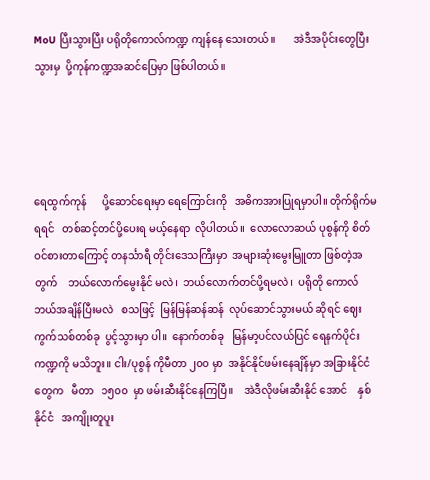MoU ပြီးသွားပြီး ပရိုတိုကောလ်ကဏ္ဍ ကျန်နေ သေးတယ်။       အဲဒီအပိုင်းတွေပြီးသွားမှ  ပို့ကုန်ကဏ္ဍအဆင်ပြေမှာ ဖြစ်ပါတယ်။




ရေထွက်ကုန်      ပို့ဆောင်ရေးမှာ ရေကြောင်းကို   အဓိကအားပြုရမှာပါ။ တိုက်ရိုက်မရရင်   တစ်ဆင့်တင်ပို့ပေးရ မယ့်နေရာ  လိုပါတယ်။  လောလောဆယ် ပုစွန်ကို စိတ်ဝင်စားတာကြောင့် တနင်္သာရီ တိုင်းဒေသကြီးမှာ  အများဆုံးမွေးမြူတာ ဖြစ်တဲ့အတွက်    ဘယ်လောက်မွေးနိုင် မလဲ၊  ဘယ်လောက်တင်ပို့ရမလဲ၊  ပရိုတို ကောလ်   ဘယ်အချိန်ပြီးမလဲ   စသဖြင့်  မြန်မြန်ဆန်ဆန်  လုပ်ဆောင်သွားမယ် ဆိုရင် ဈေးကွက်သစ်တစ်ခု  ပွင့်သွားမှာ ပါ။  နောက်တစ်ခု   မြန်မာ့ပင်လယ်ပြင် ရေနက်ပိုင်းကဏ္ဍကို မသိဘူး။ ငါး/ပုစွန် ကိုမီတာ ၂၀၀ မှာ  အနိုင်နိုင်ဖမ်းနေချိန်မှာ အခြားနိုင်ငံတွေက   မီတာ   ၁၅၀၀  မှာ ဖမ်းဆီးနိုင်နေကြပြီ။    အဲဒီလိုဖမ်းဆီးနိုင် အောင်    နှစ်နိုင်ငံ   အကျိုးတူပူး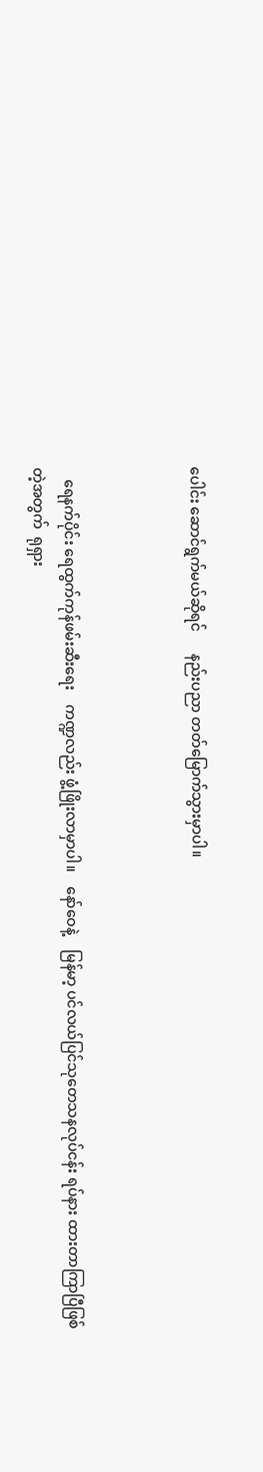ပေါင်း ဆောင်ရွက်မယ်ဆိုရင်      နည်းပညာ တတ်မြောက်သွားမှာပါ။



   ရေနက်ပိုင်း ရေထွက်ကုန်ဖမ်းဆီးရေး    ကဏ္ဍလည်း ဖွံ့ဖြိုးလာမှာပါ။    နော်ဝေနဲ့    မြန်မာ့ ပင်လယ်ပြင်သုတေသနလုပ်ငန်း ရပ်နား ထားတာကြာပြီဖြစ်တဲ့အတွက်  ရုရှား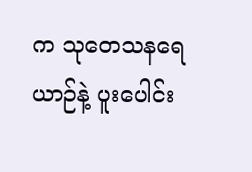က သုတေသနရေယာဉ်နဲ့ ပူးပေါင်း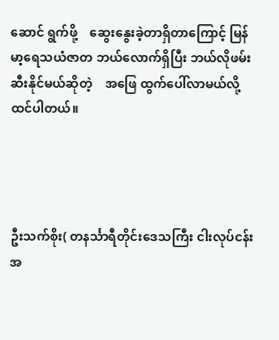ဆောင် ရွက်ဖို့    ဆွေးနွေးခဲ့တာရှိတာကြောင့် မြန်မာ့ရေသယံဇာတ ဘယ်လောက်ရှိပြီး ဘယ်လိုဖမ်းဆီးနိုင်မယ်ဆိုတဲ့    အဖြေ ထွက်ပေါ်လာမယ်လို့ ထင်ပါတယ်။




ဦးသက်စိုး( တနင်္သာရီတိုင်းဒေသကြီး ငါးလုပ်ငန်းအ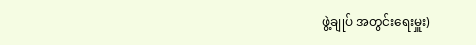ဖွဲ့ချုပ် အတွင်းရေးမှူး)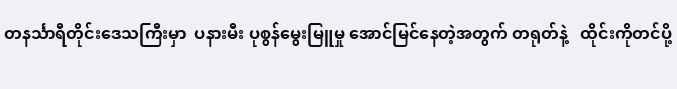တနင်္သာရီတိုင်းဒေသကြီးမှာ  ပနားမီး ပုစွန်မွေးမြူမှု အောင်မြင်နေတဲ့အတွက် တရုတ်နဲ့   ထိုင်းကိုတင်ပို့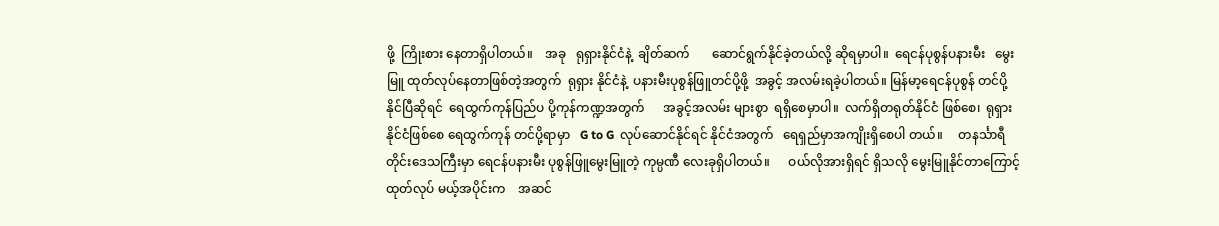ဖို့  ကြိုးစား နေတာရှိပါတယ်။    အခု   ရုရှားနိုင်ငံနဲ့  ချိတ်ဆက်       ဆောင်ရွက်နိုင်ခဲ့တယ်လို့ ဆိုရမှာပါ။  ရေငန်ပုစွန်ပနားမီး   မွေးမြူ ထုတ်လုပ်နေတာဖြစ်တဲ့အတွက်  ရုရှား နိုင်ငံနဲ့  ပနားမီးပုစွန်ဖြူတင်ပို့ဖို့  အခွင့် အလမ်းရခဲ့ပါတယ်။ မြန်မာ့ရေငန်ပုစွန် တင်ပို့နိုင်ပြီဆိုရင်  ရေထွက်ကုန်ပြည်ပ ပို့ကုန်ကဏ္ဍအတွက်      အခွင့်အလမ်း များစွာ  ရရှိစေမှာပါ။  လက်ရှိတရုတ်နိုင်ငံ ဖြစ်စေ၊  ရုရှားနိုင်ငံဖြစ်စေ ရေထွက်ကုန် တင်ပို့ရာမှာ   G to G  လုပ်ဆောင်နိုင်ရင် နိုင်ငံအတွက်   ရေရှည်မှာအကျိုးရှိစေပါ တယ်။     တနင်္သာရီတိုင်းဒေသကြီးမှာ ရေငန်ပနားမီး ပုစွန်ဖြူမွေးမြူတဲ့ ကုမ္ပဏီ လေးခုရှိပါတယ်။      ဝယ်လိုအားရှိရင် ရှိသလို မွေးမြူနိုင်တာကြောင့် ထုတ်လုပ် မယ့်အပိုင်းက    အဆင်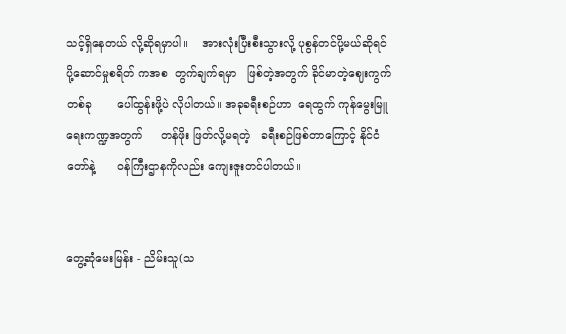သင့်ရှိနေတယ် လို့ဆိုရမှာပါ။    အားလုံးပြီးစီးသွားလို့ ပုစွန်တင်ပို့မယ်ဆိုရင်    ပို့ဆောင်မှုစရိတ် ကအစ  တွက်ချက်ရမှာ   ဖြစ်တဲ့အတွက် ခိုင်မာတဲ့ဈေးကွက်တစ်ခု       ပေါ်ထွန်းဖို့ပဲ လိုပါတယ်။ အခုခရီးစဉ်ဟာ  ရေထွက် ကုန်မွေးမြူရေးကဏ္ဍအတွက်     တန်ဖိုး ဖြတ်လို့မရတဲ့   ခရီးစဉ်ဖြစ်တာကြောင့် နိုင်ငံတော်နဲ့      ဝန်ကြီးဌာနကိုလည်း ကျေးဇူးတင်ပါတယ်။


တွေ့ဆုံမေးမြန်း - ညိမ်းသူ(သ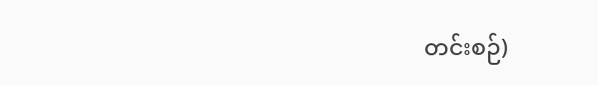တင်းစဉ်)